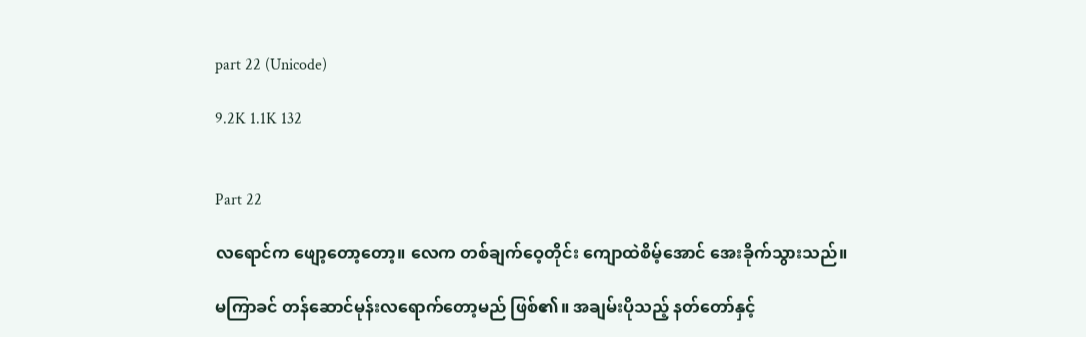part 22 (Unicode)

9.2K 1.1K 132


Part 22

လရောင်က ဖျော့တော့တော့။ လေက တစ်ချက်ဝေ့တိုင်း ကျောထဲစိမ့်အောင် အေးခိုက်သွားသည်။

မကြာခင် တန်ဆောင်မုန်းလရောက်တော့မည် ဖြစ်၏။ အချမ်းပိုသည့် နတ်တော်နှင့်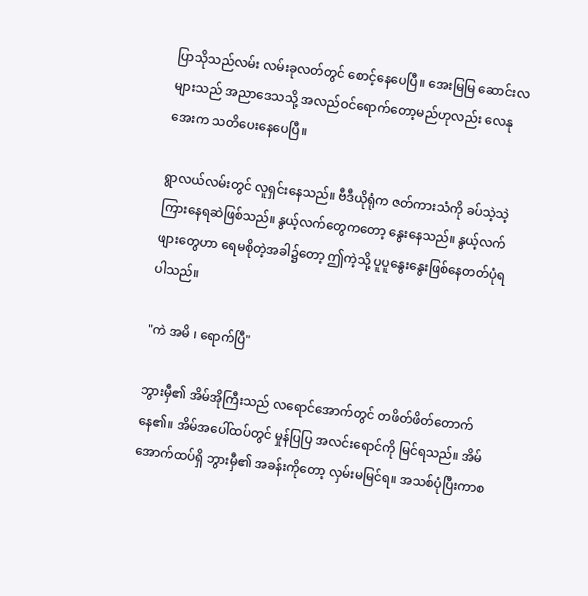ပြာသိုသည်လမ်း လမ်းခုလတ်တွင် စောင့်နေပေပြီ။ အေးမြမြ ဆောင်းလများသည် အညာဒေသသို့ အလည်ဝင်ရောက်တော့မည်ဟုလည်း လေနုအေးက သတိပေးနေပေပြီ။

ရွာလယ်လမ်းတွင် လူရှင်းနေသည်။ ဗီဒီယိုရုံက ဇတ်ကားသံကို ခပ်သဲ့သဲ့ကြားနေရဆဲဖြစ်သည်။ နွယ့်လက်တွေကတော့ နွေးနေသည်။ နွယ့်လက်ဖျားတွေဟာ ရေမစိုတဲ့အခါ၌တော့ ဤကဲ့သို့ ပူပူနွေးနွေးဖြစ်နေတတ်ပုံရပါသည်။

"ကဲ အမိ ၊ ရောက်ပြီ"

ဘွားမှီ၏ အိမ်အိုကြီးသည် လရောင်အောက်တွင် တဖိတ်ဖိတ်တောက်နေ၏။ အိမ်အပေါ်ထပ်တွင် မှုန်ပြပြ အလင်းရောင်ကို မြင်ရသည်။ အိမ်အောက်ထပ်ရှိ ဘွားမှီ၏ အခန်းကိုတော့ လှမ်းမမြင်ရ။ အသစ်ပုံပြီးကာစ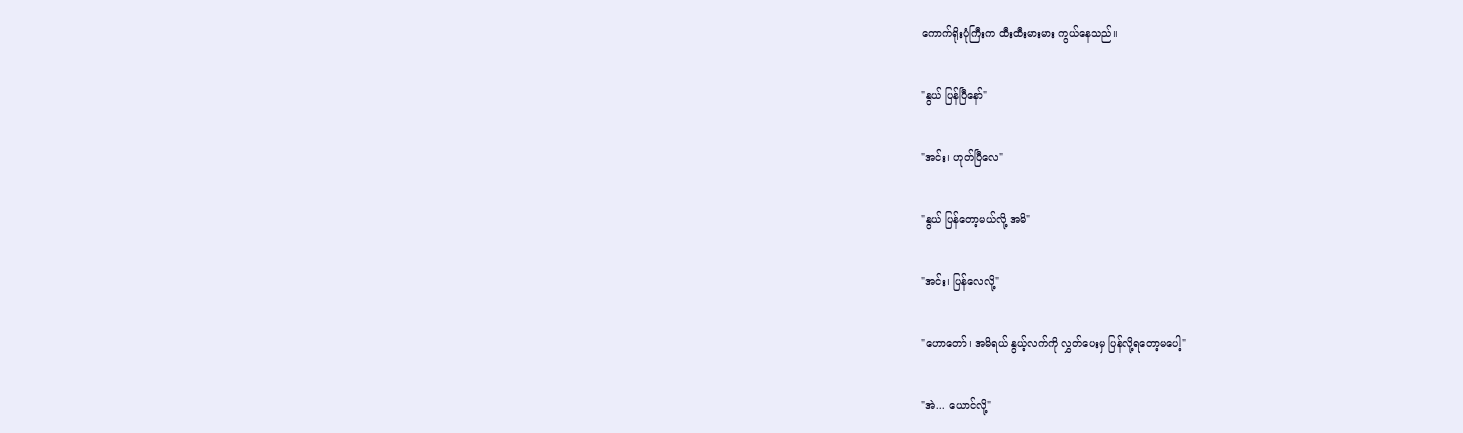ကောက်ရိုးပုံကြီးက ထီးထီးမားမား ကွယ်နေသည်။

"နွယ် ပြန်ပြီနော်"

"အင်း၊ ဟုတ်ပြီလေ"

"နွယ် ပြန်တော့မယ်လို့ အမိ"

"အင်း၊ ပြန်လေလို့"

"ဟောတော်၊ အမိရယ် နွယ့်လက်ကို လွှတ်ပေးမှ ပြန်လို့ရတော့မပေါ့"

"အဲ... ယောင်လို့"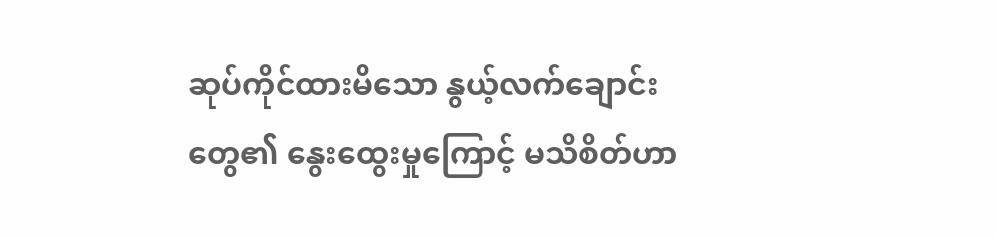ဆုပ်ကိုင်ထားမိသော နွယ့်လက်ချောင်းတွေ၏ နွေးထွေးမှုကြောင့် မသိစိတ်ဟာ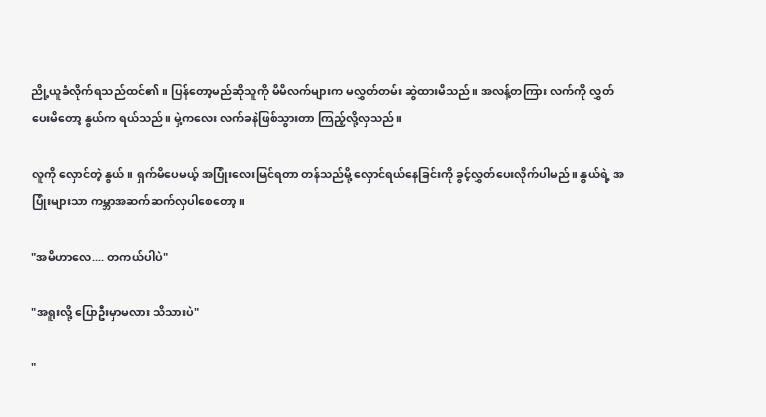ညို့ယူခံလိုက်ရသည်ထင်၏။ ပြန်တော့မည်ဆိုသူကို မိမိလက်များက မလွှတ်တမ်း ဆွဲထားမိသည်။ အလန့်တကြား လက်ကို လွှတ်ပေးမိတော့ နွယ်က ရယ်သည်။ မှဲ့ကလေး လက်ခနဲဖြစ်သွားတာ ကြည့်လို့လှသည်။

လူကို လှောင်တဲ့ နွယ်။ ရှက်မိပေမယ့် အပြုံးလေးမြင်ရတာ တန်သည်မို့ လှောင်ရယ်နေခြင်းကို ခွင့်လွှတ်ပေးလိုက်ပါမည်။ နွယ်ရဲ့ အပြုံးများသာ ကမ္ဘာအဆက်ဆက်လှပါစေတော့။

"အမိဟာလေ.... တကယ်ပါပဲ"

"အရူးလို့ ပြောဦးမှာမလား သိသားပဲ"

"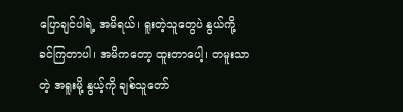ပြောချင်ပါရဲ့ အမိရယ်၊ ရူးတဲ့သူတွေပဲ နွယ်ကို့ ခင်ကြတာပါ၊ အမိကတော့ ထူးတာပေါ့၊ တမူးသာတဲ့ အရူးမို့ နွယ့်ကို ချစ်သူတော်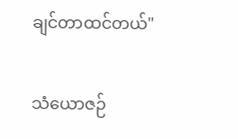ချင်တာထင်တယ်"

သံယောဇဉ်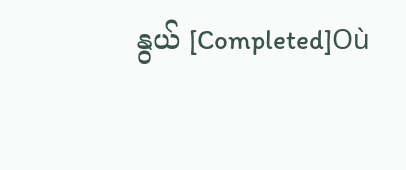နွယ် [Completed]Où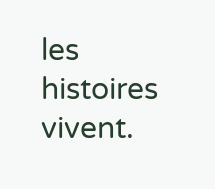les histoires vivent.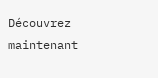Découvrez maintenant